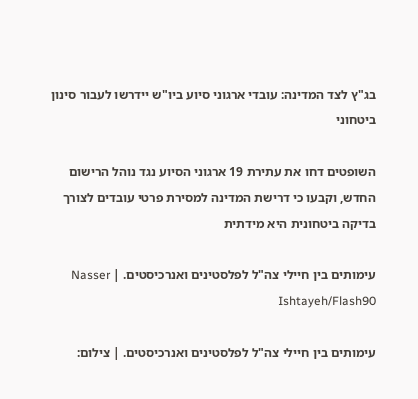בג"ץ לצד המדינה: עובדי ארגוני סיוע ביו"ש יידרשו לעבור סינון ביטחוני

השופטים דחו את עתירת 19 ארגוני הסיוע נגד נוהל הרישום החדש, וקבעו כי דרישת המדינה למסירת פרטי עובדים לצורך בדיקה ביטחונית היא מידתית

עימותים בין חיילי צה"ל לפלסטינים ואנרכיסטים. | Nasser Ishtayeh/Flash90

עימותים בין חיילי צה"ל לפלסטינים ואנרכיסטים. | צילום: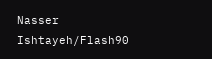Nasser Ishtayeh/Flash90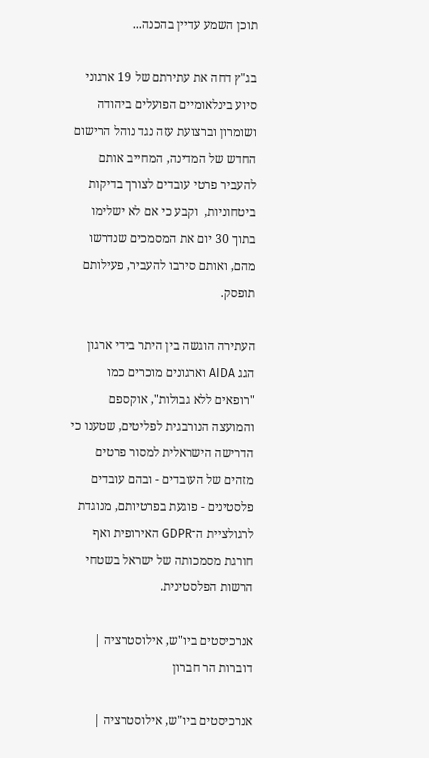תוכן השמע עדיין בהכנה...

בג"ץ דחה את עתירתם של 19 ארגוני סיוע בינלאומיים הפועלים ביהודה ושומרון וברצועת עזה נגד נוהל הרישום החדש של המדינה, המחייב אותם להעביר פרטי עובדים לצורך בדיקות ביטחוניות,  וקבע כי אם לא ישלימו בתוך 30 יום את המסמכים שנדרשו מהם, ואותם סירבו להעביר, פעילותם תופסק.

העתירה הוגשה בין היתר בידי ארגון הגג AIDA וארגונים מוכרים כמו "רופאים ללא גבולות", אוקספם והמועצה הנורבגית לפליטים, שטענו כי הדרישה הישראלית למסור פרטים מזהים של העובדים - ובהם עובדים פלסטינים - פוגעת בפרטיותם, מנוגדת לרגולציית ה־GDPR האירופית ואף חורגת מסמכותה של ישראל בשטחי הרשות הפלסטינית.

אנרכיסטים ביו"ש, אילוסטרציה | דוברות הר חברון

אנרכיסטים ביו"ש, אילוסטרציה |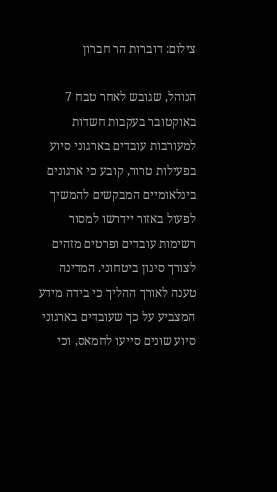צילום: דוברות הר חברון

הנוהל, שגובש לאחר טבח 7 באוקטובר בעקבות חשדות למעורבות עובדים בארגוני סיוע בפעילות טרור, קובע כי ארגונים בינלאומיים המבקשים להמשיך לפעול באזור יידרשו למסור רשימות עובדים ופרטים מזהים לצורך סינון ביטחוני. המדינה טענה לאורך ההליך כי בידה מידע המצביע על כך שעובדים בארגוני סיוע שונים סייעו לחמאס, וכי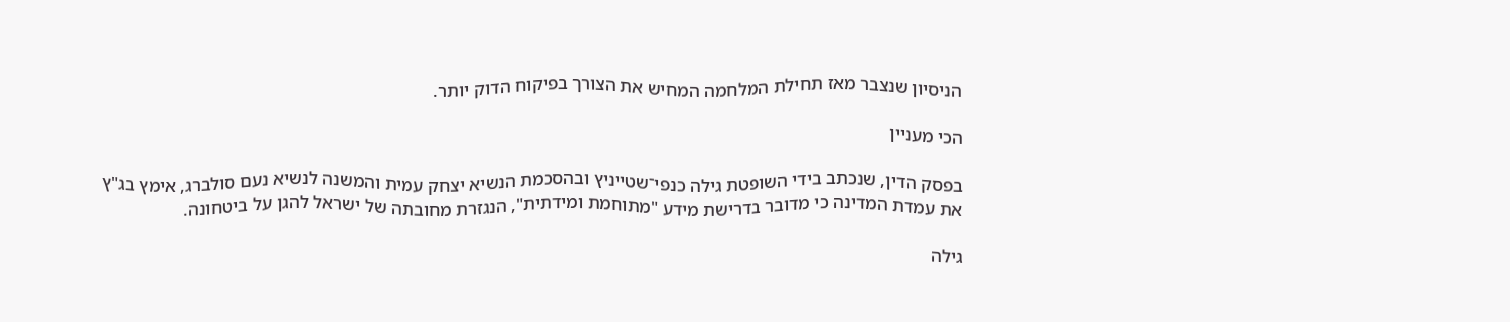הניסיון שנצבר מאז תחילת המלחמה המחיש את הצורך בפיקוח הדוק יותר.

הכי מעניין

בפסק הדין, שנכתב בידי השופטת גילה כנפי־שטייניץ ובהסכמת הנשיא יצחק עמית והמשנה לנשיא נעם סולברג, אימץ בג"ץ את עמדת המדינה כי מדובר בדרישת מידע "מתוחמת ומידתית", הנגזרת מחובתה של ישראל להגן על ביטחונה.

גילה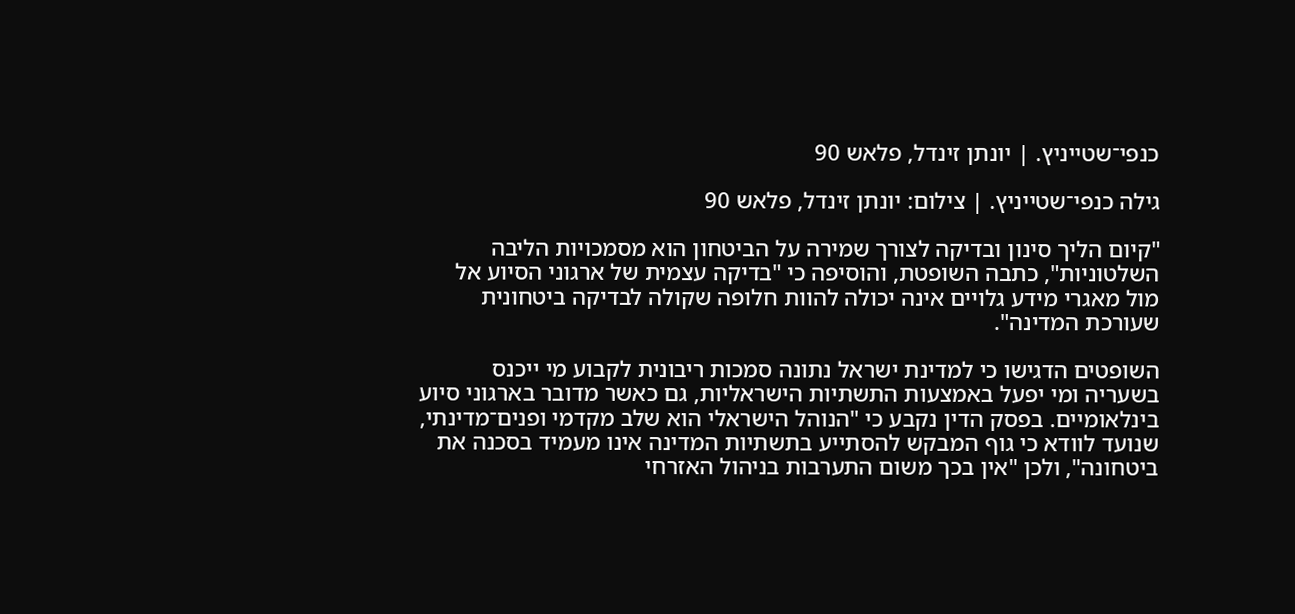כנפי־שטייניץ. | יונתן זינדל, פלאש 90

גילה כנפי־שטייניץ. | צילום: יונתן זינדל, פלאש 90

"קיום הליך סינון ובדיקה לצורך שמירה על הביטחון הוא מסמכויות הליבה השלטוניות", כתבה השופטת, והוסיפה כי "בדיקה עצמית של ארגוני הסיוע אל מול מאגרי מידע גלויים אינה יכולה להוות חלופה שקולה לבדיקה ביטחונית שעורכת המדינה".

השופטים הדגישו כי למדינת ישראל נתונה סמכות ריבונית לקבוע מי ייכנס בשעריה ומי יפעל באמצעות התשתיות הישראליות, גם כאשר מדובר בארגוני סיוע בינלאומיים. בפסק הדין נקבע כי "הנוהל הישראלי הוא שלב מקדמי ופנים־מדינתי, שנועד לוודא כי גוף המבקש להסתייע בתשתיות המדינה אינו מעמיד בסכנה את ביטחונה", ולכן "אין בכך משום התערבות בניהול האזרחי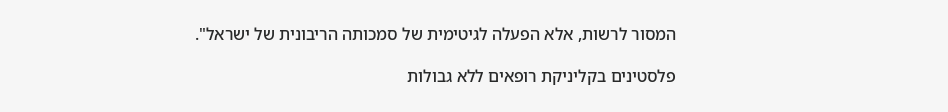המסור לרשות, אלא הפעלה לגיטימית של סמכותה הריבונית של ישראל".

פלסטינים בקליניקת רופאים ללא גבולות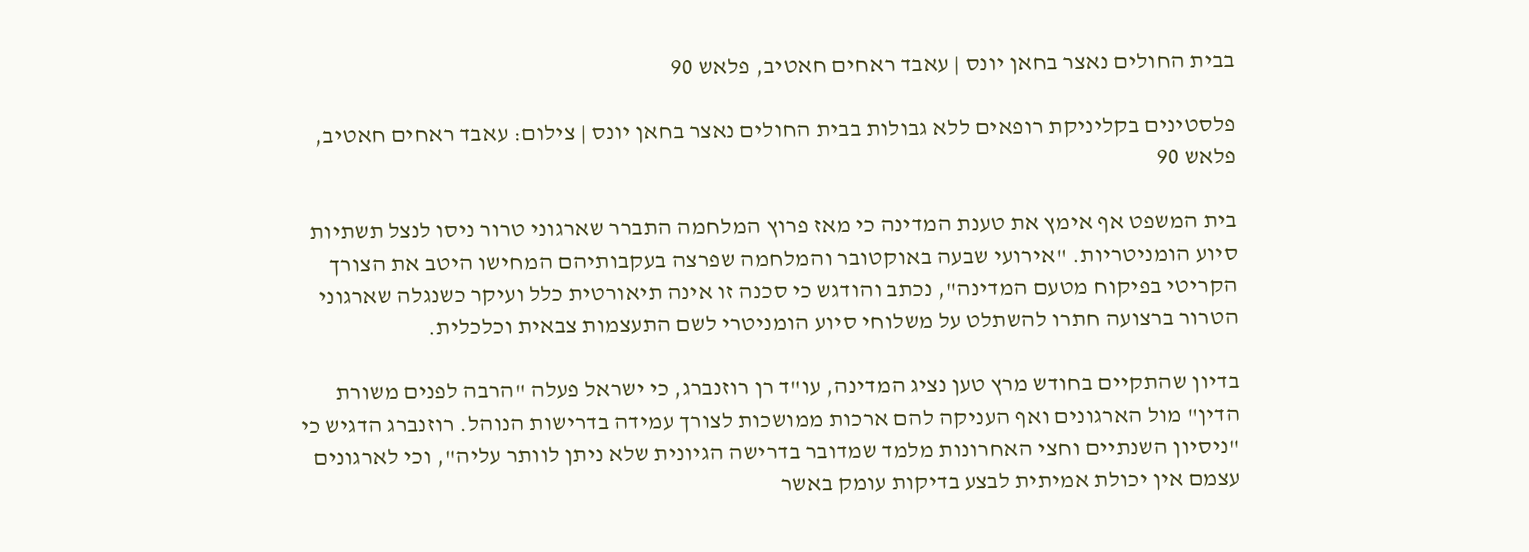בבית החולים נאצר בחאן יונס | עאבד ראחים חאטיב, פלאש 90

פלסטינים בקליניקת רופאים ללא גבולות בבית החולים נאצר בחאן יונס | צילום: עאבד ראחים חאטיב, פלאש 90

בית המשפט אף אימץ את טענת המדינה כי מאז פרוץ המלחמה התברר שארגוני טרור ניסו לנצל תשתיות סיוע הומניטריות. "אירועי שבעה באוקטובר והמלחמה שפרצה בעקבותיהם המחישו היטב את הצורך הקריטי בפיקוח מטעם המדינה", נכתב והודגש כי סכנה זו אינה תיאורטית כלל ועיקר כשנגלה שארגוני הטרור ברצועה חתרו להשתלט על משלוחי סיוע הומניטרי לשם התעצמות צבאית וכלכלית.

בדיון שהתקיים בחודש מרץ טען נציג המדינה, עו"ד רן רוזנברג, כי ישראל פעלה "הרבה לפנים משורת הדין" מול הארגונים ואף העניקה להם ארכות ממושכות לצורך עמידה בדרישות הנוהל. רוזנברג הדגיש כי "ניסיון השנתיים וחצי האחרונות מלמד שמדובר בדרישה הגיונית שלא ניתן לוותר עליה", וכי לארגונים עצמם אין יכולת אמיתית לבצע בדיקות עומק באשר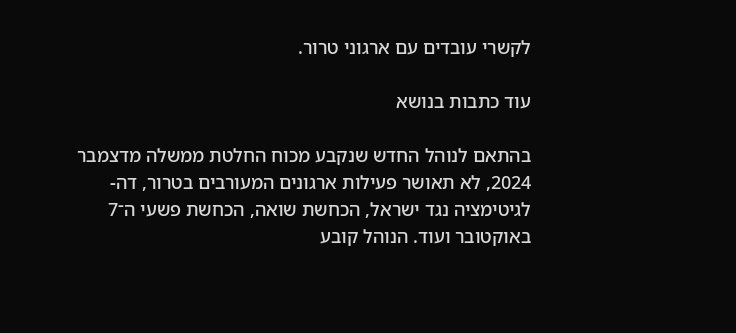לקשרי עובדים עם ארגוני טרור.

עוד כתבות בנושא

בהתאם לנוהל החדש שנקבע מכוח החלטת ממשלה מדצמבר 2024, לא תאושר פעילות ארגונים המעורבים בטרור, דה-לגיטימציה נגד ישראל, הכחשת שואה, הכחשת פשעי ה־7 באוקטובר ועוד. הנוהל קובע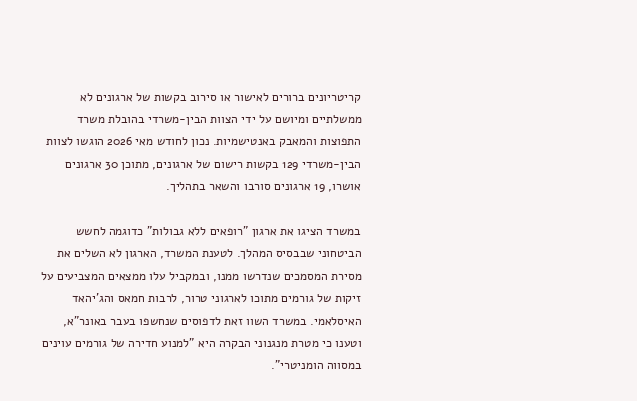קריטריונים ברורים לאישור או סירוב בקשות של ארגונים לא ממשלתיים ומיושם על ידי הצוות הבין-משרדי בהובלת משרד התפוצות והמאבק באנטישמיות. נכון לחודש מאי 2026 הוגשו לצוות הבין-משרדי 129 בקשות רישום של ארגונים, מתוכן 30 ארגונים אושרו, 19 ארגונים סורבו והשאר בתהליך.

במשרד הציגו את ארגון "רופאים ללא גבולות" כדוגמה לחשש הביטחוני שבבסיס המהלך. לטענת המשרד, הארגון לא השלים את מסירת המסמכים שנדרשו ממנו, ובמקביל עלו ממצאים המצביעים על זיקות של גורמים מתוכו לארגוני טרור, לרבות חמאס והג'יהאד האיסלאמי. במשרד השוו זאת לדפוסים שנחשפו בעבר באונר"א, וטענו כי מטרת מנגנוני הבקרה היא "למנוע חדירה של גורמים עוינים במסווה הומניטרי".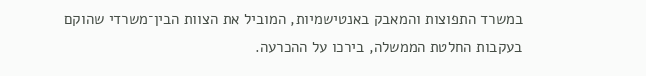במשרד התפוצות והמאבק באנטישמיות, המוביל את הצוות הבין־משרדי שהוקם בעקבות החלטת הממשלה, בירכו על ההכרעה.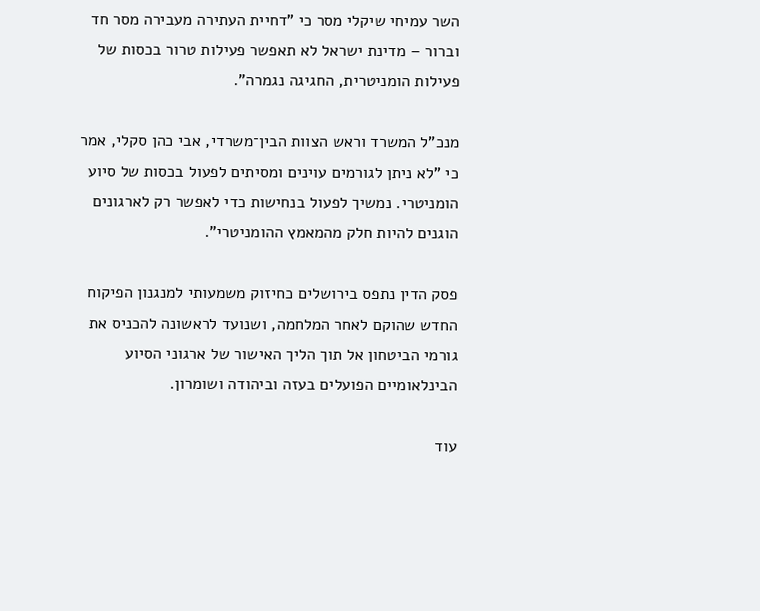השר עמיחי שיקלי מסר כי "דחיית העתירה מעבירה מסר חד וברור – מדינת ישראל לא תאפשר פעילות טרור בכסות של פעילות הומניטרית, החגיגה נגמרה".

מנכ"ל המשרד וראש הצוות הבין־משרדי, אבי כהן סקלי, אמר כי "לא ניתן לגורמים עוינים ומסיתים לפעול בכסות של סיוע הומניטרי. נמשיך לפעול בנחישות כדי לאפשר רק לארגונים הוגנים להיות חלק מהמאמץ ההומניטרי".

פסק הדין נתפס בירושלים כחיזוק משמעותי למנגנון הפיקוח החדש שהוקם לאחר המלחמה, ושנועד לראשונה להכניס את גורמי הביטחון אל תוך הליך האישור של ארגוני הסיוע הבינלאומיים הפועלים בעזה וביהודה ושומרון.

עוד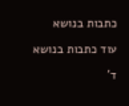כתבות בנושא

עוד כתבות בנושא

ד'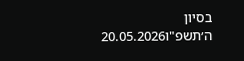בסיון ה׳תשפ"ו20.05.2026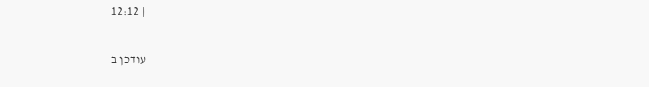| 12:12

עודכן ב